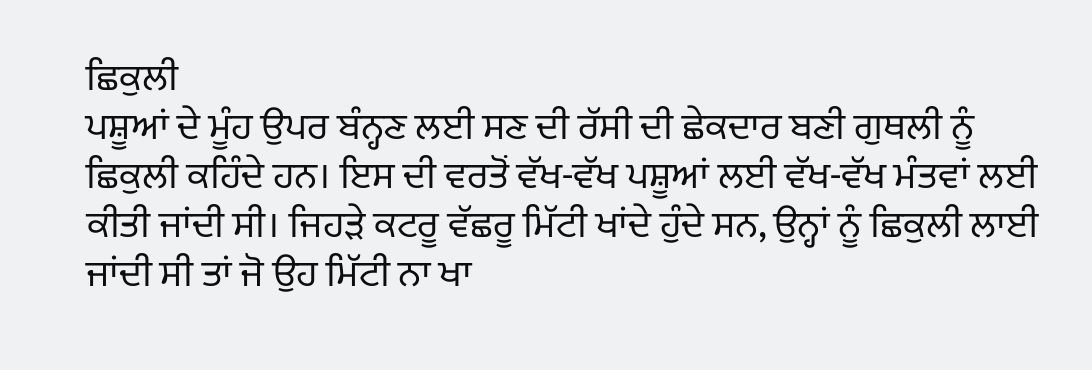ਛਿਕੁਲੀ
ਪਸ਼ੂਆਂ ਦੇ ਮੂੰਹ ਉਪਰ ਬੰਨ੍ਹਣ ਲਈ ਸਣ ਦੀ ਰੱਸੀ ਦੀ ਛੇਕਦਾਰ ਬਣੀ ਗੁਥਲੀ ਨੂੰ ਛਿਕੁਲੀ ਕਹਿੰਦੇ ਹਨ। ਇਸ ਦੀ ਵਰਤੋਂ ਵੱਖ-ਵੱਖ ਪਸ਼ੂਆਂ ਲਈ ਵੱਖ-ਵੱਖ ਮੰਤਵਾਂ ਲਈ ਕੀਤੀ ਜਾਂਦੀ ਸੀ। ਜਿਹੜੇ ਕਟਰੂ ਵੱਛਰੂ ਮਿੱਟੀ ਖਾਂਦੇ ਹੁੰਦੇ ਸਨ, ਉਨ੍ਹਾਂ ਨੂੰ ਛਿਕੁਲੀ ਲਾਈ ਜਾਂਦੀ ਸੀ ਤਾਂ ਜੋ ਉਹ ਮਿੱਟੀ ਨਾ ਖਾ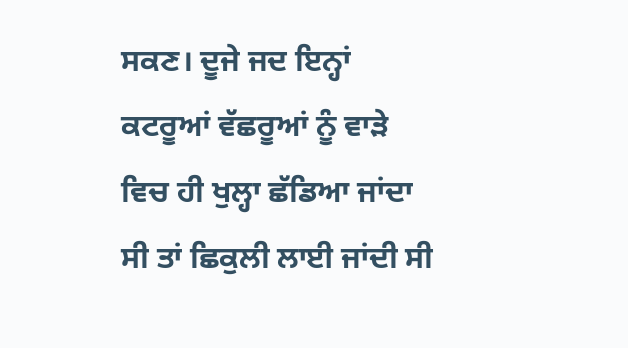ਸਕਣ। ਦੂਜੇ ਜਦ ਇਨ੍ਹਾਂ ਕਟਰੂਆਂ ਵੱਛਰੂਆਂ ਨੂੰ ਵਾੜੇ ਵਿਚ ਹੀ ਖੁਲ੍ਹਾ ਛੱਡਿਆ ਜਾਂਦਾ ਸੀ ਤਾਂ ਛਿਕੁਲੀ ਲਾਈ ਜਾਂਦੀ ਸੀ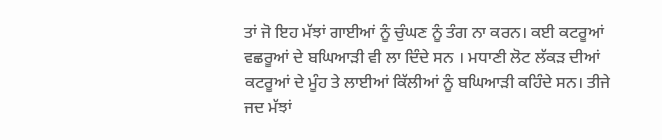ਤਾਂ ਜੋ ਇਹ ਮੱਝਾਂ ਗਾਈਆਂ ਨੂੰ ਚੁੰਘਣ ਨੂੰ ਤੰਗ ਨਾ ਕਰਨ। ਕਈ ਕਟਰੂਆਂ ਵਛਰੂਆਂ ਦੇ ਬਘਿਆੜੀ ਵੀ ਲਾ ਦਿੰਦੇ ਸਨ । ਮਧਾਣੀ ਲੋਟ ਲੱਕੜ ਦੀਆਂ ਕਟਰੂਆਂ ਦੇ ਮੂੰਹ ਤੇ ਲਾਈਆਂ ਕਿੱਲੀਆਂ ਨੂੰ ਬਘਿਆੜੀ ਕਹਿੰਦੇ ਸਨ। ਤੀਜੇ ਜਦ ਮੱਝਾਂ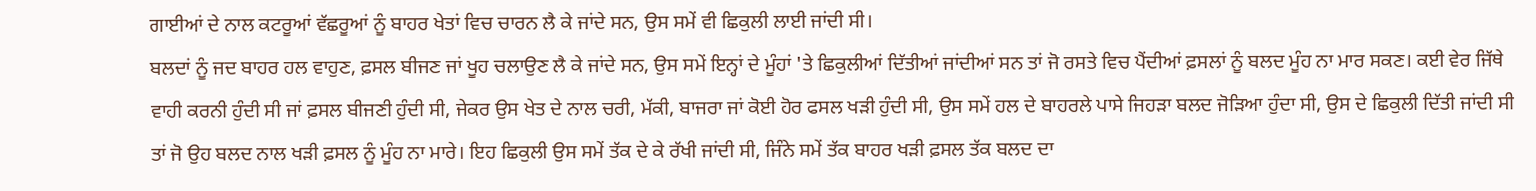ਗਾਈਆਂ ਦੇ ਨਾਲ ਕਟਰੂਆਂ ਵੱਛਰੂਆਂ ਨੂੰ ਬਾਹਰ ਖੇਤਾਂ ਵਿਚ ਚਾਰਨ ਲੈ ਕੇ ਜਾਂਦੇ ਸਨ, ਉਸ ਸਮੇਂ ਵੀ ਛਿਕੁਲੀ ਲਾਈ ਜਾਂਦੀ ਸੀ।
ਬਲਦਾਂ ਨੂੰ ਜਦ ਬਾਹਰ ਹਲ ਵਾਹੁਣ, ਫ਼ਸਲ ਬੀਜਣ ਜਾਂ ਖੂਹ ਚਲਾਉਣ ਲੈ ਕੇ ਜਾਂਦੇ ਸਨ, ਉਸ ਸਮੇਂ ਇਨ੍ਹਾਂ ਦੇ ਮੂੰਹਾਂ 'ਤੇ ਛਿਕੁਲੀਆਂ ਦਿੱਤੀਆਂ ਜਾਂਦੀਆਂ ਸਨ ਤਾਂ ਜੋ ਰਸਤੇ ਵਿਚ ਪੈਂਦੀਆਂ ਫ਼ਸਲਾਂ ਨੂੰ ਬਲਦ ਮੂੰਹ ਨਾ ਮਾਰ ਸਕਣ। ਕਈ ਵੇਰ ਜਿੱਥੇ ਵਾਹੀ ਕਰਨੀ ਹੁੰਦੀ ਸੀ ਜਾਂ ਫ਼ਸਲ ਬੀਜਣੀ ਹੁੰਦੀ ਸੀ, ਜੇਕਰ ਉਸ ਖੇਤ ਦੇ ਨਾਲ ਚਰੀ, ਮੱਕੀ, ਬਾਜਰਾ ਜਾਂ ਕੋਈ ਹੋਰ ਫਸਲ ਖੜੀ ਹੁੰਦੀ ਸੀ, ਉਸ ਸਮੇਂ ਹਲ ਦੇ ਬਾਹਰਲੇ ਪਾਸੇ ਜਿਹੜਾ ਬਲਦ ਜੋੜਿਆ ਹੁੰਦਾ ਸੀ, ਉਸ ਦੇ ਛਿਕੁਲੀ ਦਿੱਤੀ ਜਾਂਦੀ ਸੀ ਤਾਂ ਜੋ ਉਹ ਬਲਦ ਨਾਲ ਖੜੀ ਫ਼ਸਲ ਨੂੰ ਮੂੰਹ ਨਾ ਮਾਰੇ। ਇਹ ਛਿਕੁਲੀ ਉਸ ਸਮੇਂ ਤੱਕ ਦੇ ਕੇ ਰੱਖੀ ਜਾਂਦੀ ਸੀ, ਜਿੰਨੇ ਸਮੇਂ ਤੱਕ ਬਾਹਰ ਖੜੀ ਫ਼ਸਲ ਤੱਕ ਬਲਦ ਦਾ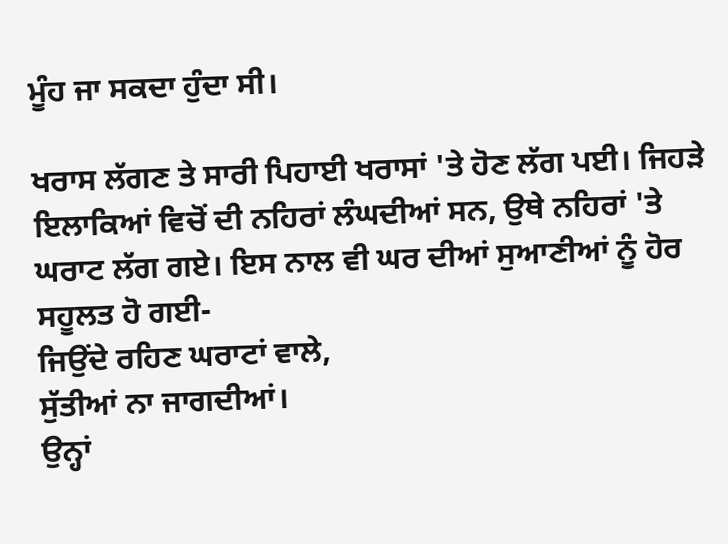ਮੂੰਹ ਜਾ ਸਕਦਾ ਹੁੰਦਾ ਸੀ।

ਖਰਾਸ ਲੱਗਣ ਤੇ ਸਾਰੀ ਪਿਹਾਈ ਖਰਾਸਾਂ 'ਤੇ ਹੋਣ ਲੱਗ ਪਈ। ਜਿਹੜੇ ਇਲਾਕਿਆਂ ਵਿਚੋਂ ਦੀ ਨਹਿਰਾਂ ਲੰਘਦੀਆਂ ਸਨ, ਉਥੇ ਨਹਿਰਾਂ 'ਤੇ ਘਰਾਟ ਲੱਗ ਗਏ। ਇਸ ਨਾਲ ਵੀ ਘਰ ਦੀਆਂ ਸੁਆਣੀਆਂ ਨੂੰ ਹੋਰ ਸਹੂਲਤ ਹੋ ਗਈ-
ਜਿਉਂਦੇ ਰਹਿਣ ਘਰਾਟਾਂ ਵਾਲੇ,
ਸੁੱਤੀਆਂ ਨਾ ਜਾਗਦੀਆਂ।
ਉਨ੍ਹਾਂ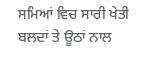ਸਮਿਆਂ ਵਿਚ ਸਾਰੀ ਖੇਤੀ ਬਲਦਾਂ ਤੇ ਊਠਾਂ ਨਾਲ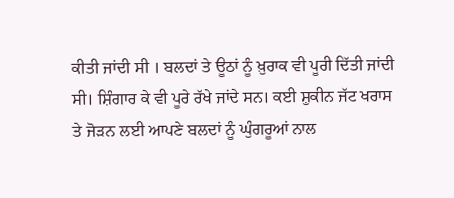ਕੀਤੀ ਜਾਂਦੀ ਸੀ । ਬਲਦਾਂ ਤੇ ਊਠਾਂ ਨੂੰ ਖ਼ੁਰਾਕ ਵੀ ਪੂਰੀ ਦਿੱਤੀ ਜਾਂਦੀ ਸੀ। ਸ਼ਿੰਗਾਰ ਕੇ ਵੀ ਪੂਰੇ ਰੱਖੇ ਜਾਂਦੇ ਸਨ। ਕਈ ਸ਼ੁਕੀਨ ਜੱਟ ਖਰਾਸ ਤੇ ਜੋੜਨ ਲਈ ਆਪਣੇ ਬਲਦਾਂ ਨੂੰ ਘੁੰਗਰੂਆਂ ਨਾਲ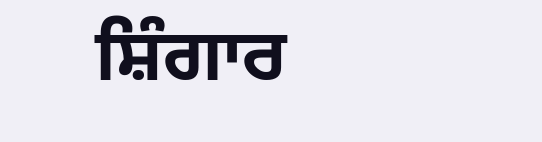ਸ਼ਿੰਗਾਰ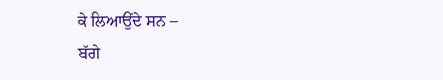ਕੇ ਲਿਆਉਂਦੇ ਸਨ –
ਬੱਗੇ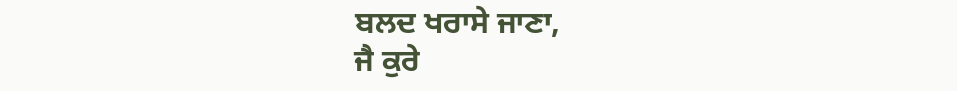ਬਲਦ ਖਰਾਸੇ ਜਾਣਾ,
ਜੈ ਕੁਰੇ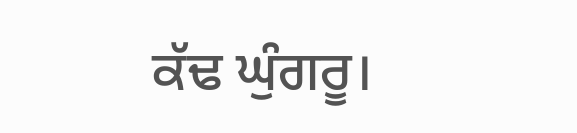ਕੱਢ ਘੁੰਗਰੂ।